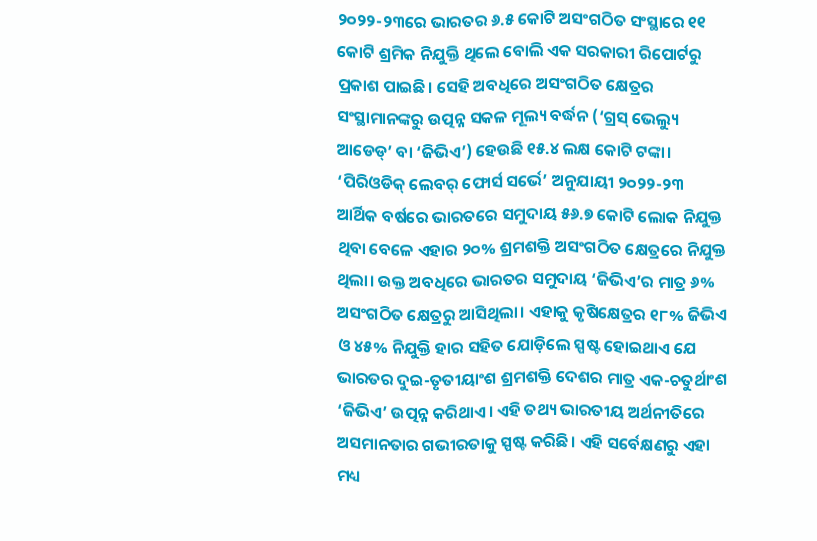୨୦୨୨-୨୩ରେ ଭାରତର ୬.୫ କୋଟି ଅସଂଗଠିତ ସଂସ୍ଥାରେ ୧୧ କୋଟି ଶ୍ରମିକ ନିଯୁକ୍ତି ଥିଲେ ବୋଲି ଏକ ସରକାରୀ ରିପୋର୍ଟରୁ ପ୍ରକାଶ ପାଇଛି। ସେହି ଅବଧିରେ ଅସଂଗଠିତ କ୍ଷେତ୍ରର ସଂସ୍ଥାମାନଙ୍କରୁ ଉତ୍ପନ୍ନ ସକଳ ମୂଲ୍ୟ ବର୍ଦ୍ଧନ (‘ଗ୍ରସ୍ ଭେଲ୍ୟୁ ଆଡେଡ୍’ ବା ‘ଜିଭିଏ’) ହେଉଛି ୧୫.୪ ଲକ୍ଷ କୋଟି ଟଙ୍କା। ‘ପିରିଓଡିକ୍ ଲେବର୍ ଫୋର୍ସ ସର୍ଭେ’ ଅନୁଯାୟୀ ୨୦୨୨-୨୩ ଆର୍ଥିକ ବର୍ଷରେ ଭାରତରେ ସମୁଦାୟ ୫୬.୭ କୋଟି ଲୋକ ନିଯୁକ୍ତ ଥିବା ବେଳେ ଏହାର ୨୦% ଶ୍ରମଶକ୍ତି ଅସଂଗଠିତ କ୍ଷେତ୍ରରେ ନିଯୁକ୍ତ ଥିଲା। ଉକ୍ତ ଅବଧିରେ ଭାରତର ସମୁଦାୟ ‘ଜିଭିଏ’ର ମାତ୍ର ୬% ଅସଂଗଠିତ କ୍ଷେତ୍ରରୁ ଆସିଥିଲା। ଏହାକୁ କୃଷିକ୍ଷେତ୍ରର ୧୮% ଜିଭିଏ ଓ ୪୫% ନିଯୁକ୍ତି ହାର ସହିତ ଯୋଡ଼ିଲେ ସ୍ପଷ୍ଟ ହୋଇଥାଏ ଯେ ଭାରତର ଦୁଇ-ତୃତୀୟାଂଶ ଶ୍ରମଶକ୍ତି ଦେଶର ମାତ୍ର ଏକ-ଚତୁର୍ଥାଂଶ ‘ଜିଭିଏ’ ଉତ୍ପନ୍ନ କରିଥାଏ। ଏହି ତଥ୍ୟ ଭାରତୀୟ ଅର୍ଥନୀତିରେ ଅସମାନତାର ଗଭୀରତାକୁ ସ୍ପଷ୍ଟ କରିଛି। ଏହି ସର୍ବେକ୍ଷଣରୁ ଏହା ମଧ୍ୟ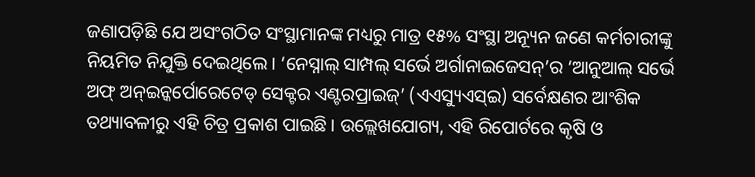ଜଣାପଡ଼ିଛି ଯେ ଅସଂଗଠିତ ସଂସ୍ଥାମାନଙ୍କ ମଧ୍ୟରୁ ମାତ୍ର ୧୫% ସଂସ୍ଥା ଅନ୍ୟୂନ ଜଣେ କର୍ମଚାରୀଙ୍କୁ ନିୟମିତ ନିଯୁକ୍ତି ଦେଇଥିଲେ। ‘ନେସ୍ନାଲ୍ ସାମ୍ପଲ୍ ସର୍ଭେ ଅର୍ଗାନାଇଜେସନ୍’ର ‘ଆନୁଆଲ୍ ସର୍ଭେ ଅଫ୍ ଅନ୍ଇନ୍କର୍ପୋରେଟେଡ୍ ସେକ୍ଟର ଏଣ୍ଟରପ୍ରାଇଜ୍’ (ଏଏସ୍ୟୁଏସ୍ଇ) ସର୍ବେକ୍ଷଣର ଆଂଶିକ ତଥ୍ୟାବଳୀରୁ ଏହି ଚିତ୍ର ପ୍ରକାଶ ପାଇଛି। ଉଲ୍ଲେଖଯୋଗ୍ୟ, ଏହି ରିପୋର୍ଟରେ କୃଷି ଓ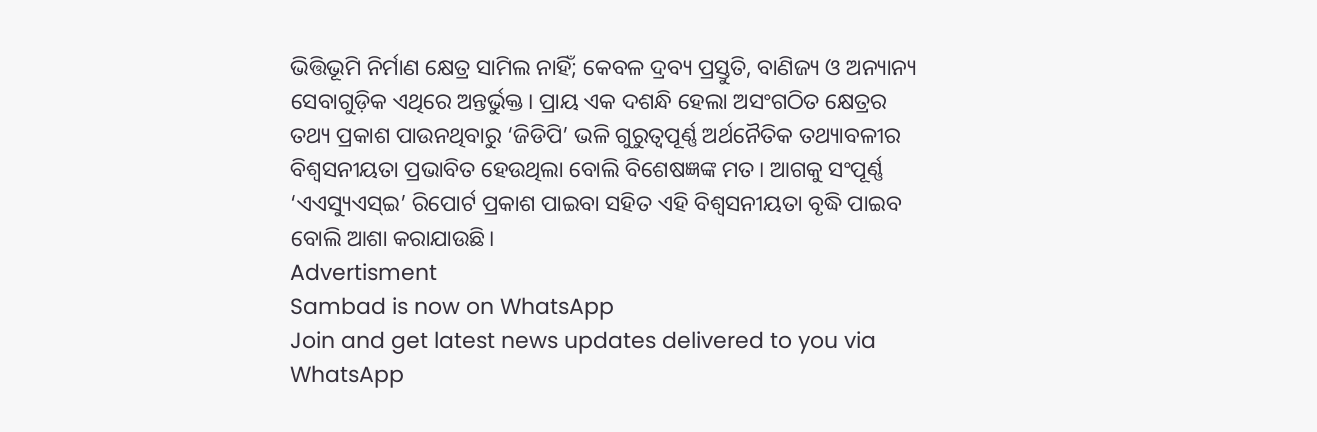ଭିତ୍ତିଭୂମି ନିର୍ମାଣ କ୍ଷେତ୍ର ସାମିଲ ନାହିଁ; କେବଳ ଦ୍ରବ୍ୟ ପ୍ରସ୍ତୁତି, ବାଣିଜ୍ୟ ଓ ଅନ୍ୟାନ୍ୟ ସେବାଗୁଡ଼ିକ ଏଥିରେ ଅନ୍ତର୍ଭୁକ୍ତ। ପ୍ରାୟ ଏକ ଦଶନ୍ଧି ହେଲା ଅସଂଗଠିତ କ୍ଷେତ୍ରର ତଥ୍ୟ ପ୍ରକାଶ ପାଉନଥିବାରୁ ‘ଜିଡିପି’ ଭଳି ଗୁରୁତ୍ବପୂର୍ଣ୍ଣ ଅର୍ଥନୈତିକ ତଥ୍ୟାବଳୀର ବିଶ୍ବସନୀୟତା ପ୍ରଭାବିତ ହେଉଥିଲା ବୋଲି ବିଶେଷଜ୍ଞଙ୍କ ମତ। ଆଗକୁ ସଂପୂର୍ଣ୍ଣ ‘ଏଏସ୍ୟୁଏସ୍ଇ’ ରିପୋର୍ଟ ପ୍ରକାଶ ପାଇବା ସହିତ ଏହି ବିଶ୍ବସନୀୟତା ବୃଦ୍ଧି ପାଇବ ବୋଲି ଆଶା କରାଯାଉଛି।
Advertisment
Sambad is now on WhatsApp
Join and get latest news updates delivered to you via WhatsApp